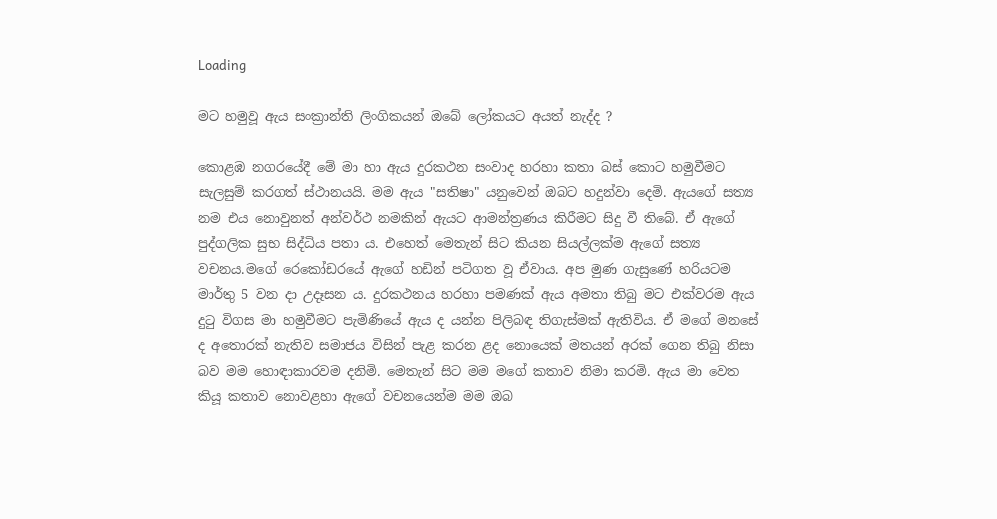Loading

මට හමුවූ ඇය සංක්‍රාන්ති ලිංගිකයන් ඔබේ ලෝකයට අයත් නැද්ද ?

කොළඹ නගරයේදී මේ මා හා ඇය දුරකථන සංවාද හරහා කතා බස් කොට හමුවීමට සැලසුම් කරගත් ස්ථානයයි. මම ඇය "සතිෂා" යනුවෙන් ඔබට හදුන්වා දෙමි. ඇයගේ සත්‍ය නම එය නොවුනත් අන්වර්ථ නමකින් ඇයට ආමන්ත්‍රණය කිරීමට සිදු වී තිබේ. ඒ ඇගේ පුද්ගලික සුභ සිද්ධිය පතා ය. එහෙත් මෙතැන් සිට කියන සියල්ලක්ම ඇගේ සත්‍ය වචනය.මගේ රෙකෝඩරයේ ඇගේ හඩින් පටිගත වූ ඒවාය. අප මුණ ගැසුණේ හරියටම මාර්තු 5 වන දා උදෑසන ය. දුරකථනය හරහා පමණක් ඇය අමතා තිබු මට එක්වරම ඇය දුටු විගස මා හමුවීමට පැමිණියේ ඇය ද යන්න පිලිබඳ තිගැස්මක් ඇතිවිය. ඒ මගේ මනසේ ද අතොරක් නැතිව සමාජය විසින් පැළ කරන ළද නොයෙක් මතයන් අරක් ගෙන තිබු නිසා බව මම හොඳාකාරවම දනිමි. මෙතැන් සිට මම මගේ කතාව නිමා කරමි. ඇය මා වෙත කියූ කතාව නොවළහා ඇගේ වචනයෙන්ම මම ඔබ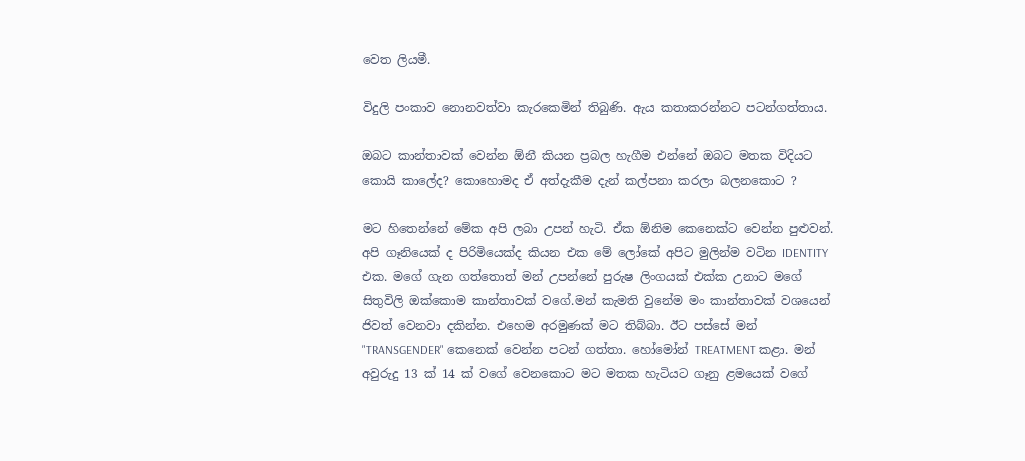වෙත ලියමී.

විදුලි පංකාව නොනවත්වා කැරකෙමින් තිබුණි. ඇය කතාකරන්නට පටන්ගත්තාය.

ඔබට කාන්තාවක් වෙන්න ඕනී කියන ප්‍රබල හැගීම එන්නේ ඔබට මතක විදියට කොයි කාලේද? කොහොමද ඒ අත්දැකීම දැන් කල්පනා කරලා බලනකොට ?

මට හිතෙන්නේ මේක අපි ලබා උපන් හැටි. ඒක ඕනිම කෙනෙක්ට වෙන්න පුළුවන්. අපි ගෑනියෙක් ද පිරිමියෙක්ද කියන එක මේ ලෝකේ අපිට මුලින්ම වටින IDENTITY එක. මගේ ගැන ගත්තොත් මන් උපන්නේ පුරුෂ ලිංගයක් එක්ක උනාට මගේ සිතුවිලි ඔක්කොම කාන්තාවක් වගේ.මන් කැමති වුනේම මං කාන්තාවක් වශයෙන් ජිවත් වෙනවා දකින්න. එහෙම අරමුණක් මට තිබ්බා. ඊට පස්සේ මන් "TRANSGENDER" කෙනෙක් වෙන්න පටන් ගත්තා. හෝමෝන් TREATMENT කළා. මන් අවුරුදු 13 ක් 14 ක් වගේ වෙනකොට මට මතක හැටියට ගෑනු ළමයෙක් වගේ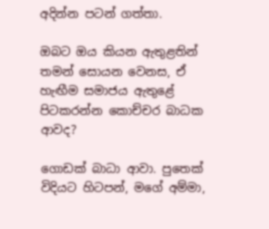අදින්න පටන් ගත්තා.

ඔබට ඔය කියන ඇතුළතින් තමන් සොයන වෙනස, ඒ හැඟීම සමාජය ඇතුළේ පිටකරන්න කොච්චර බාධක ආවද?

ගොඩක් බාධා ආවා. පුතෙක් විදියට හිටපන්, මගේ අම්මා,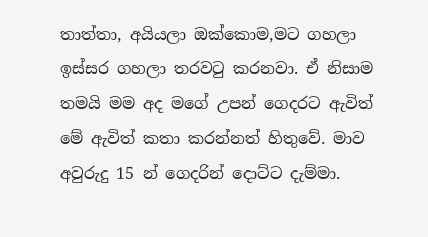තාත්තා, අයියලා ඔක්කොම,මට ගහලා ඉස්සර ගහලා තරවටු කරනවා. ඒ නිසාම තමයි මම අද මගේ උපන් ගෙදරට ඇවිත් මේ ඇවිත් කතා කරන්නත් හිතුවේ. මාව අවුරුදු 15 න් ගෙදරින් දොට්ට දැම්මා.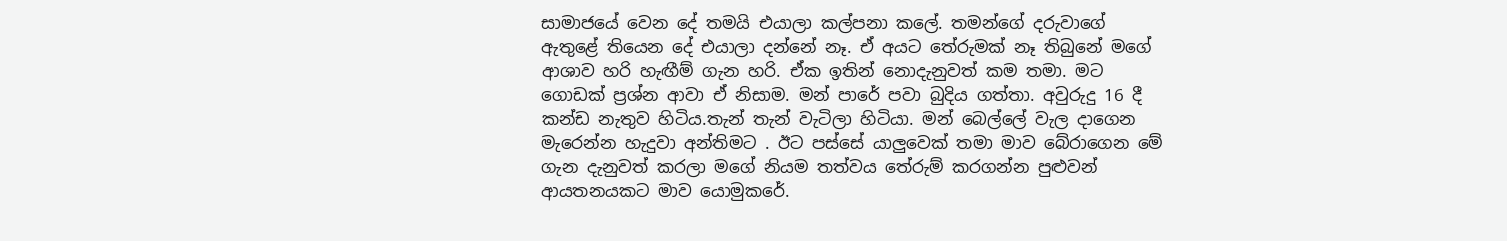සාමාජයේ වෙන දේ තමයි එයාලා කල්පනා කලේ. තමන්ගේ දරුවාගේ ඇතුළේ තියෙන දේ එයාලා දන්නේ නෑ. ඒ අයට තේරුමක් නෑ තිබුනේ මගේ ආශාව හරි හැඟීම් ගැන හරි. ඒක ඉතින් නොදැනුවත් කම තමා. මට ගොඩක් ප්‍රශ්න ආවා ඒ නිසාම. මන් පාරේ පවා බුදිය ගත්තා. අවුරුදු 16 දී කන්ඩ නැතුව හිටිය.තැන් තැන් වැටිලා හිටියා. මන් බෙල්ලේ වැල දාගෙන මැරෙන්න හැදුවා අන්තිමට . ඊට පස්සේ යාලුවෙක් තමා මාව බේරාගෙන මේ ගැන දැනුවත් කරලා මගේ නියම තත්වය තේරුම් කරගන්න පුළුවන් ආයතනයකට මාව යොමුකරේ.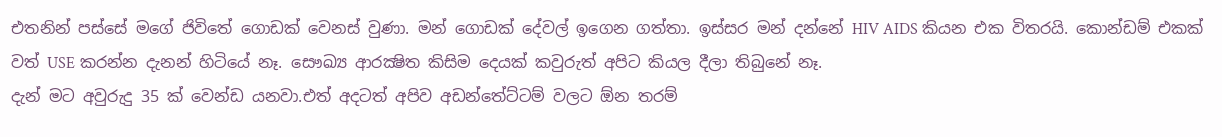එතනින් පස්සේ මගේ ජිවිතේ ගොඩක් වෙනස් වුණා. මන් ගොඩක් දේවල් ඉගෙන ගත්තා. ඉස්සර මන් දන්නේ HIV AIDS කියන එක විතරයි. කොන්ඩම් එකක් වත් USE කරන්න දැනන් හිටියේ නෑ. සෞඛ්‍ය ආරක්‍ෂිත කිසිම දෙයක් කවුරුත් අපිට කියල දීලා තිබුනේ නෑ.
දැන් මට අවුරුදු 35 ක් වෙන්ඩ යනවා.එත් අදටත් අපිව අඩන්තේට්ටම් වලට ඕන තරම්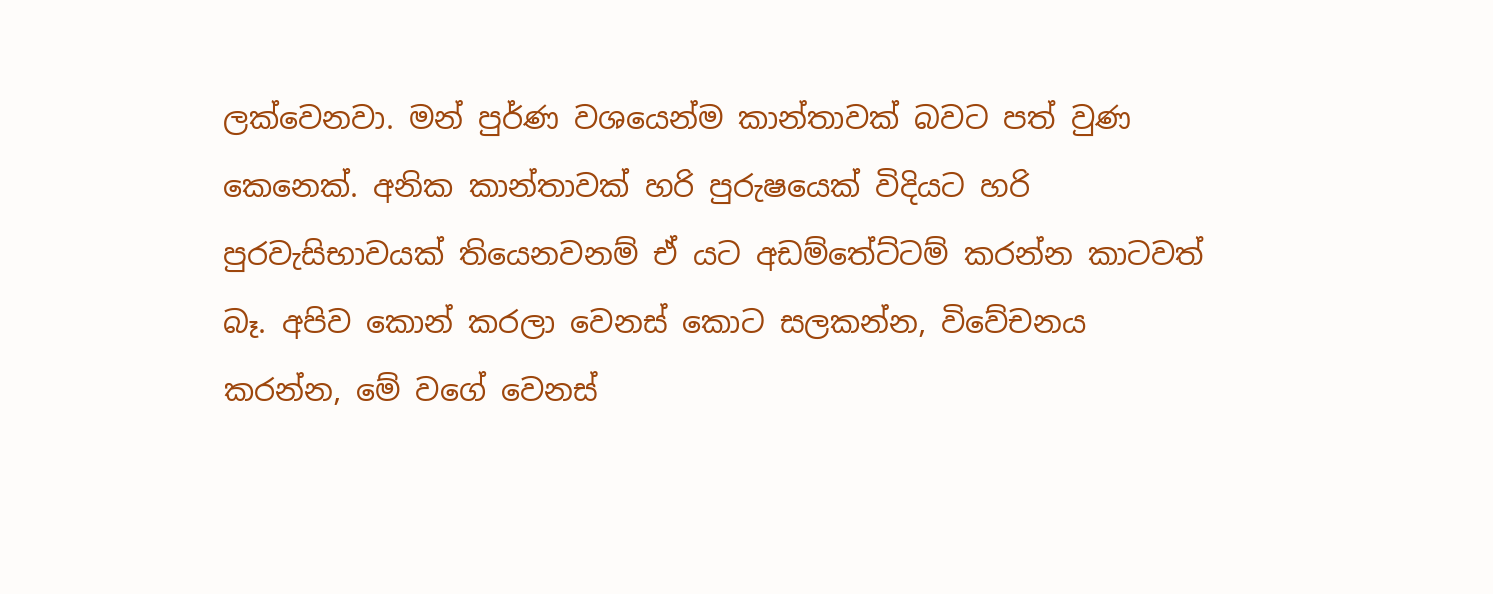ලක්වෙනවා. මන් පුර්ණ වශයෙන්ම කාන්තාවක් බවට පත් වුණ කෙනෙක්. අනික කාන්තාවක් හරි පුරුෂයෙක් විදියට හරි පුරවැසිභාවයක් තියෙනවනම් ඒ යට අඩම්තේට්ටම් කරන්න කාටවත් බෑ. අපිව කොන් කරලා වෙනස් කොට සලකන්න, විවේචනය කරන්න, මේ වගේ වෙනස්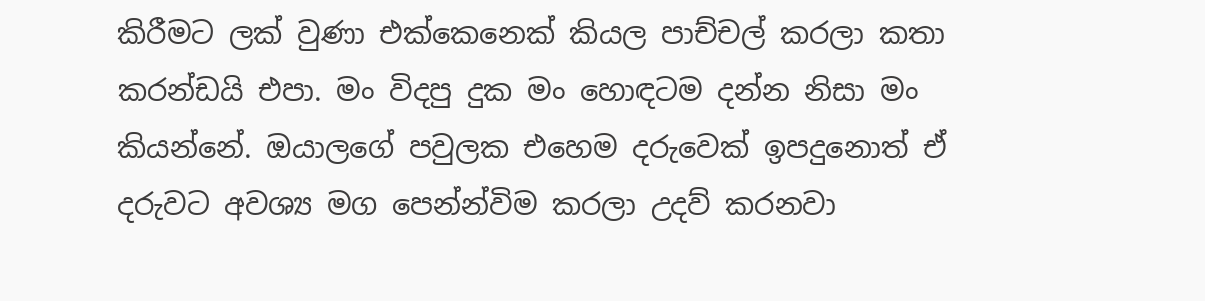කිරීමට ලක් වුණා එක්කෙනෙක් කියල පාච්චල් කරලා කතා කරන්ඩයි එපා. මං විදපු දුක මං හොඳටම දන්න නිසා මං කියන්නේ. ඔයාලගේ පවුලක එහෙම දරුවෙක් ඉපදුනොත් ඒ දරුවට අවශ්‍ය මග පෙන්න්විම කරලා උදව් කරනවා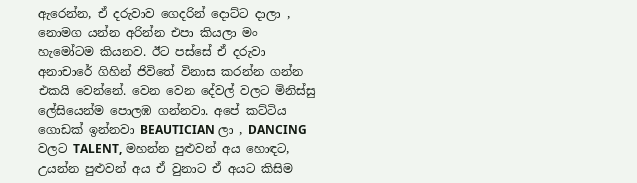ඇරෙන්න, ඒ දරුවාව ගෙදරින් දොට්ට දාලා , නොමග යන්න අරින්න එපා කියලා මං හැමෝටම කියනව. ඊට පස්සේ ඒ දරුවා අනාචාරේ ගිහින් ජිවිතේ විනාස කරන්න ගන්න එකයි වෙන්නේ. වෙන වෙන දේවල් වලට මිනිස්සු ලේසියෙන්ම පොලඹ ගන්නවා. අපේ කට්ටිය ගොඩක් ඉන්නවා BEAUTICIAN ලා , DANCING වලට TALENT, මහන්න පුළුවන් අය හොඳට, උයන්න පුළුවන් අය ඒ වුනාට ඒ අයට කිසිම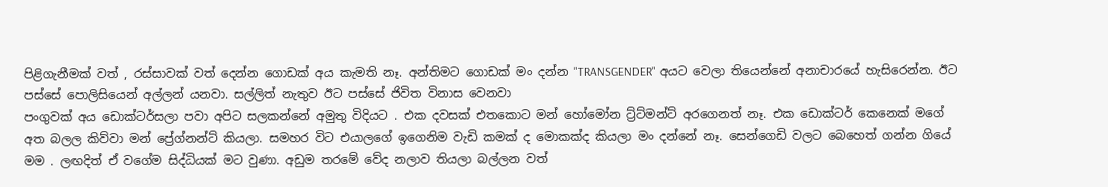පිළිගැනීමක් වත් , රස්සාවක් වත් දෙන්න ගොඩක් අය කැමති නෑ. අන්තිමට ගොඩක් මං දන්න "TRANSGENDER" අයට වෙලා තියෙන්නේ අනාචාරයේ හැසිරෙන්න. ඊට පස්සේ පොලිසියෙන් අල්ලන් යනවා. සල්ලිත් නැතුව ඊට පස්සේ ජිවිත විනාස වෙනවා
පංගුවක් අය ඩොක්ටර්සලා පවා අපිට සලකන්නේ අමුතු විදියට . එක දවසක් එතකොට මන් හෝමෝන ට්‍ර්ට්මන්ට් අරගෙනත් නෑ. එක ඩොක්ටර් කෙනෙක් මගේ අත බලල කිව්වා මන් ප්‍රේග්නන්ට් කියලා. සමහර විට එයාලගේ ඉගෙනිම වැඩි කමක් ද මොකක්ද කියලා මං දන්නේ නෑ. සෙන්ගෙඩි වලට බෙහෙත් ගන්න ගියේ මම . ලඟදිත් ඒ වගේම සිද්ධියක් මට වුණා. අඩුම තරමේ වේද නලාව තියලා බල්ලන වත්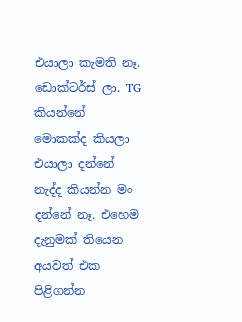එයාලා කැමති නෑ. ඩොක්ටර්ස් ලා. TG කියන්නේ මොකක්ද කියලා එයාලා දන්නේ නැද්ද කියන්න මං දන්නේ නෑ. එහෙම දැනුමක් තියෙන අයවත් එක පිළිගන්න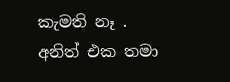කැමති නෑ .
අනිත් එක තමා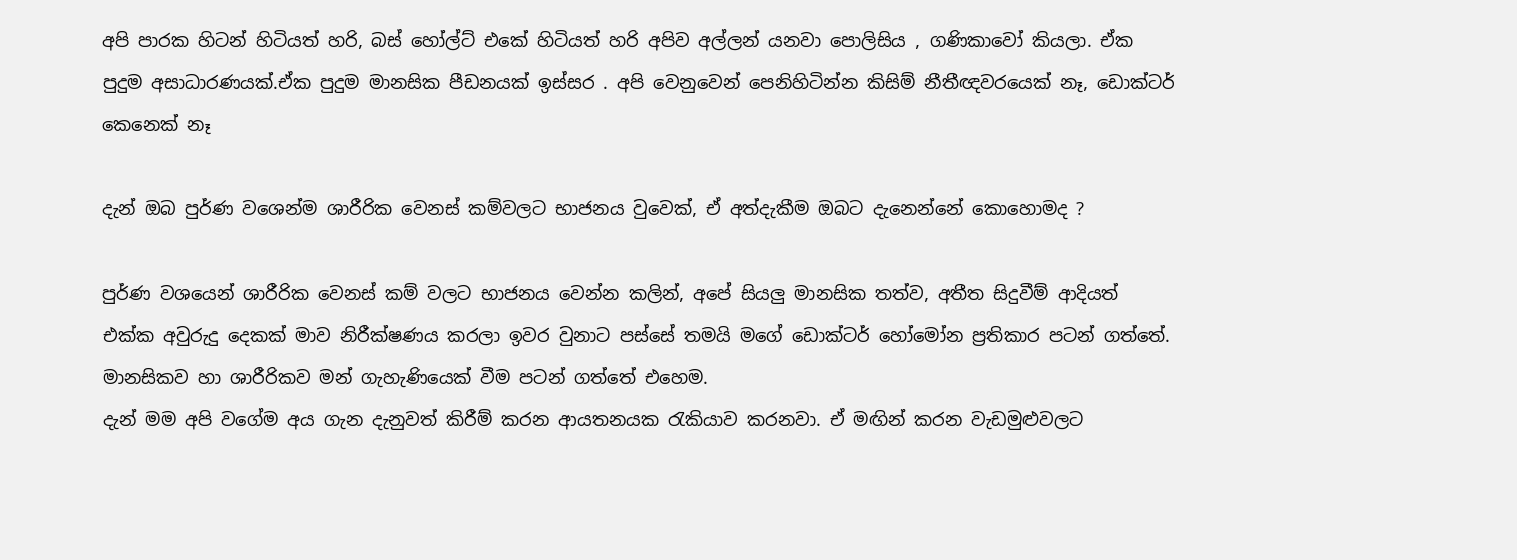අපි පාරක හිටන් හිටියත් හරි, බස් හෝල්ට් එකේ හිටියත් හරි අපිව අල්ලන් යනවා පොලිසිය , ගණිකාවෝ කියලා. ඒක පුදුම අසාධාරණයක්.ඒක පුදුම මානසික පීඩනයක් ඉස්සර . අපි වෙනුවෙන් පෙනිහිටින්න කිසිම් නීතීඥවරයෙක් නෑ, ඩොක්ටර් කෙනෙක් නෑ

දැන් ඔබ පුර්ණ වශෙන්ම ශාරීරික වෙනස් කම්වලට භාජනය වුවෙක්, ඒ අත්දැකීම ඔබට දැනෙන්නේ කොහොමද ?

පුර්ණ වශයෙන් ශාරීරික වෙනස් කම් වලට භාජනය වෙන්න කලින්, අපේ සියලු මානසික තත්ව, අතීත සිදුවීම් ආදියත් එක්ක අවුරුදු දෙකක් මාව නිරීක්ෂණය කරලා ඉවර වුනාට පස්සේ තමයි මගේ ඩොක්ටර් හෝමෝන ප්‍රතිකාර පටන් ගත්තේ. මානසිකව හා ශාරීරිකව මන් ගැහැණියෙක් වීම පටන් ගත්තේ එහෙම.
දැන් මම අපි වගේම අය ගැන දැනුවත් කිරීම් කරන ආයතනයක රැකියාව කරනවා. ඒ මඟින් කරන වැඩමුළුවලට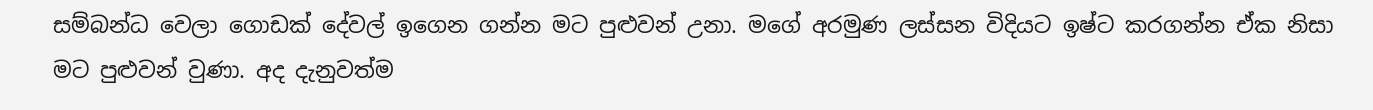සම්බන්ධ වෙලා ගොඩක් දේවල් ඉගෙන ගන්න මට පුළුවන් උනා. මගේ අරමුණ ලස්සන විදියට ඉෂ්ට කරගන්න ඒක නිසා මට පුළුවන් වුණා. අද දැනුවත්ම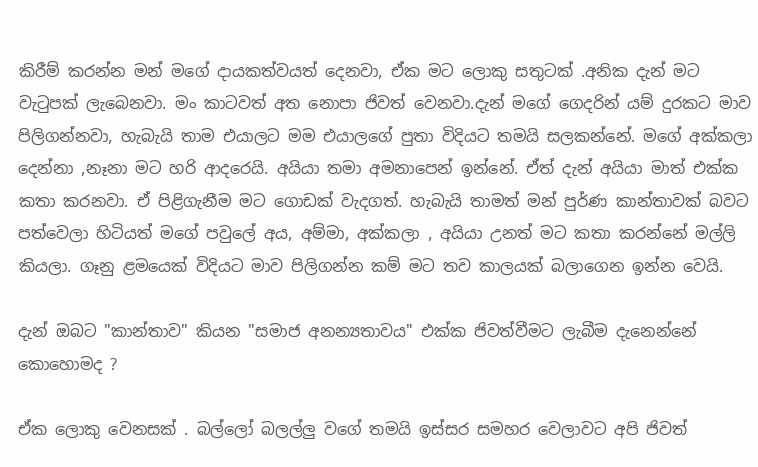කිරීම් කරන්න මන් මගේ දායකත්වයත් දෙනවා, ඒක මට ලොකු සතුටක් .අනික දැන් මට වැටුපක් ලැබෙනවා. මං කාටවත් අත නොපා ජිවත් වෙනවා.දැන් මගේ ගෙදරින් යම් දුරකට මාව පිලිගන්නවා, හැබැයි තාම එයාලට මම එයාලගේ පුතා විදියට තමයි සලකන්නේ. මගේ අක්කලා දෙන්නා ,නෑනා මට හරි ආදරෙයි. අයියා තමා අමනාපෙන් ඉන්නේ. ඒත් දැන් අයියා මාත් එක්ක කතා කරනවා. ඒ පිළිගැනීම මට ගොඩක් වැදගත්. හැබැයි තාමත් මන් පුර්ණ කාන්තාවක් බවට පත්වෙලා හිටියත් මගේ පවුලේ අය, අම්මා, අක්කලා , අයියා උනත් මට කතා කරන්නේ මල්ලි කියලා. ගෑනු ළමයෙක් විදියට මාව පිලිගන්න කම් මට තව කාලයක් බලාගෙන ඉන්න වෙයි.

දැන් ඔබට "කාන්තාව" කියන "සමාජ අනන්‍යතාවය" එක්ක ජිවත්වීමට ලැබීම දැනෙන්නේ කොහොමද ?

ඒක ලොකු වෙනසක් . බල්ලෝ බලල්ලු වගේ තමයි ඉස්සර සමහර වෙලාවට අපි ජිවත්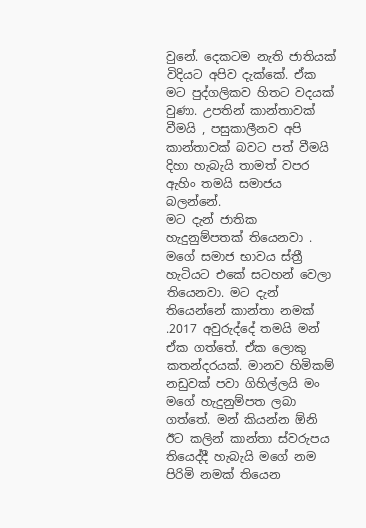වුනේ. දෙකටම නැති ජාතියක් විදියට අපිව දැක්කේ. ඒක මට පුද්ගලිකව හිතට වදයක් වුණා. උපතින් කාන්තාවක් වීමයි , පසුකාලීනව අපි කාන්තාවක් බවට පත් වීමයි දිහා හැබැයි තාමත් වපර ඇහිං තමයි සමාජය බලන්නේ.
මට දැන් ජාතික හැදුනුම්පතක් තියෙනවා . මගේ සමාජ භාවය ස්ත්‍රී හැටියට එකේ සටහන් වෙලා තියෙනවා. මට දැන් තියෙන්නේ කාන්තා නමක් .2017 අවුරුද්දේ තමයි මන් ඒක ගත්තේ. ඒක ලොකු කතන්දරයක්. මානව හිමිකම් නඩුවක් පවා ගිහිල්ලයි මං මගේ හැදුනුම්පත ලබා ගත්තේ. මන් කියන්න ඕනි ඊට කලින් කාන්තා ස්වරුපය තියෙද්දී හැබැයි මගේ නම පිරිමි නමක් තියෙන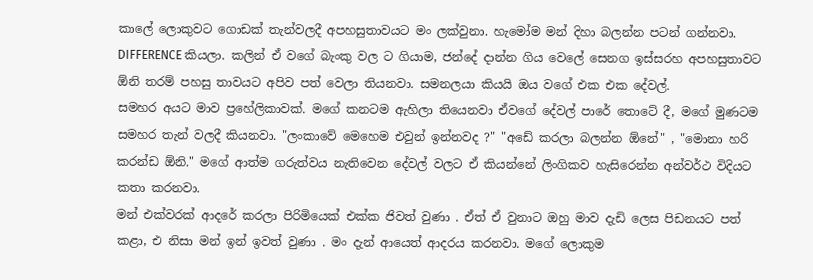කාලේ ලොකුවට ගොඩක් තැන්වලදී අපහසුතාවයට මං ලක්වුනා. හැමෝම මන් දිහා බලන්න පටන් ගන්නවා. DIFFERENCE කියලා. කලින් ඒ වගේ බැංකු වල ට ගියාම, ජන්දේ දාන්න ගිය වෙලේ සෙනග ඉස්සරහ අපහසුතාවට ඕනි තරම් පහසු තාවයට අපිව පත් වෙලා තියනවා. සමනලයා කියයි ඔය වගේ එක එක දේවල්.
සමහර අයට මාව ප්‍රහේලිකාවක්. මගේ කනටම ඇහිලා තියෙනවා ඒවගේ දේවල් පාරේ තොටේ දී, මගේ මුණටම සමහර තැන් වලදී කියනවා. "ලංකාවේ මෙහෙම එවුන් ඉන්නවද ?" "අඩේ කරලා බලන්න ඕනේ" , "මොනා හරි කරන්ඩ ඕනි." මගේ ආත්ම ගරුත්වය නැතිවෙන දේවල් වලට ඒ කියන්නේ ලිංගිකව හැසිරෙන්න අන්වර්ථ විදියට කතා කරනවා.
මන් එක්වරක් ආදරේ කරලා පිරිමියෙක් එක්ක ජිවත් වුණා . ඒත් ඒ වුනාට ඔහු මාව දැඩි ලෙස පිඩනයට පත් කළා, එ නිසා මන් ඉන් ඉවත් වුණා . මං දැන් ආයෙත් ආදරය කරනවා. මගේ ලොකුම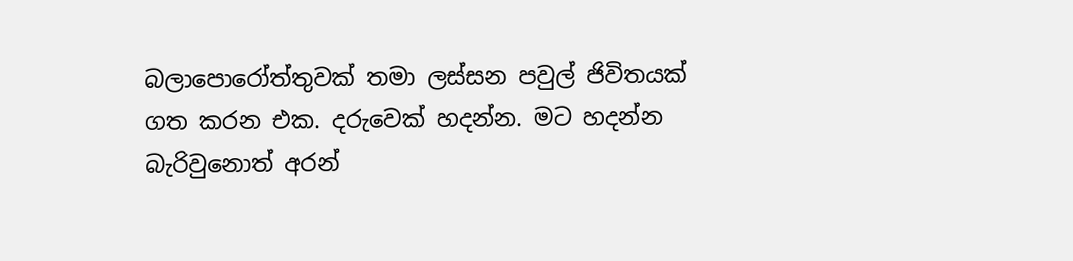බලාපොරෝත්තුවක් තමා ලස්සන පවුල් ජිවිතයක් ගත කරන එක. දරුවෙක් හදන්න. මට හදන්න බැරිවුනොත් අරන්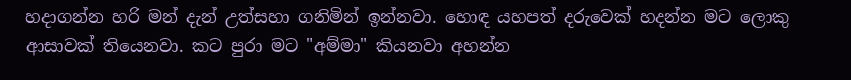හදාගන්න හරි මන් දැන් උත්සහා ගනිමින් ඉන්නවා. හොඳ යහපත් දරුවෙක් හදන්න මට ලොකු ආසාවක් තියෙනවා. කට පුරා මට "අම්මා" කියනවා අහන්න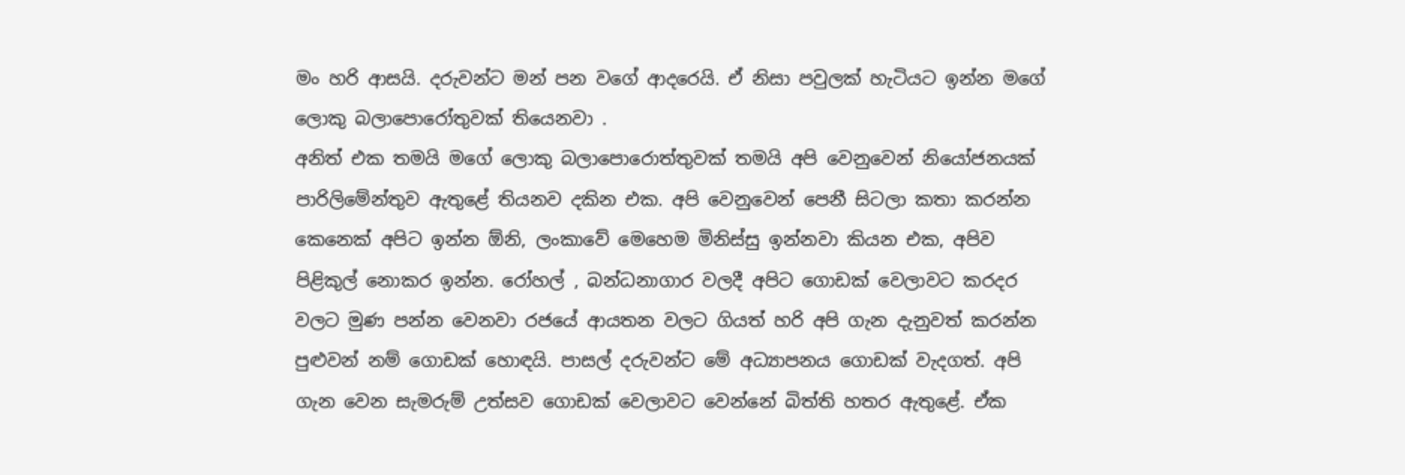මං හරි ආසයි. දරුවන්ට මන් පන වගේ ආදරෙයි. ඒ නිසා පවුලක් හැටියට ඉන්න මගේ ලොකු බලාපොරෝතුවක් තියෙනවා .
අනිත් එක තමයි මගේ ලොකු බලාපොරොත්තුවක් තමයි අපි වෙනුවෙන් නියෝජනයක් පාරිලිමේන්තුව ඇතුළේ තියනව දකින එක. අපි වෙනුවෙන් පෙනී සිටලා කතා කරන්න කෙනෙක් අපිට ඉන්න ඕනි, ලංකාවේ මෙහෙම මිනිස්සු ඉන්නවා කියන එක, අපිව පිළිකුල් නොකර ඉන්න. රෝහල් , බන්ධනාගාර වලදී අපිට ගොඩක් වෙලාවට කරදර වලට මුණ පන්න වෙනවා රජයේ ආයතන වලට ගියත් හරි අපි ගැන දැනුවත් කරන්න පුළුවන් නම් ගොඩක් හොඳයි. පාසල් දරුවන්ට මේ අධ්‍යාපනය ගොඩක් වැදගත්. අපි ගැන වෙන සැමරුම් උත්සව ගොඩක් වෙලාවට වෙන්නේ බිත්ති හතර ඇතුළේ. ඒක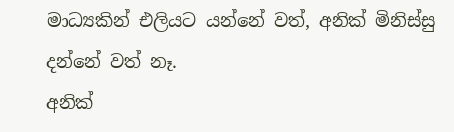මාධ්‍යකින් එලියට යන්නේ වත්, අනික් මිනිස්සු දන්නේ වත් නෑ.
අනික්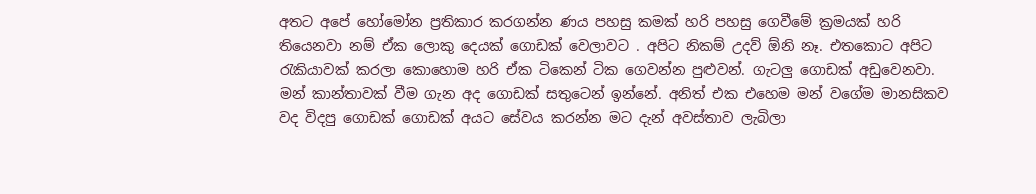අතට අපේ හෝමෝන ප්‍රතිකාර කරගන්න ණය පහසු කමක් හරි පහසු ගෙවීමේ ක්‍රමයක් හරි තියෙනවා නම් ඒක ලොකු දෙයක් ගොඩක් වෙලාවට . අපිට නිකම් උදව් ඕනි නෑ. එතකොට අපිට රැකියාවක් කරලා කොහොම හරි ඒක ටිකෙන් ටික ගෙවන්න පුළුවන්. ගැටලු ගොඩක් අඩුවෙනවා.
මන් කාන්තාවක් වීම ගැන අද ගොඩක් සතුටෙන් ඉන්නේ. අනිත් එක එහෙම මන් වගේම මානසිකව වද විදපු ගොඩක් ගොඩක් අයට සේවය කරන්න මට දැන් අවස්තාව ලැබිලා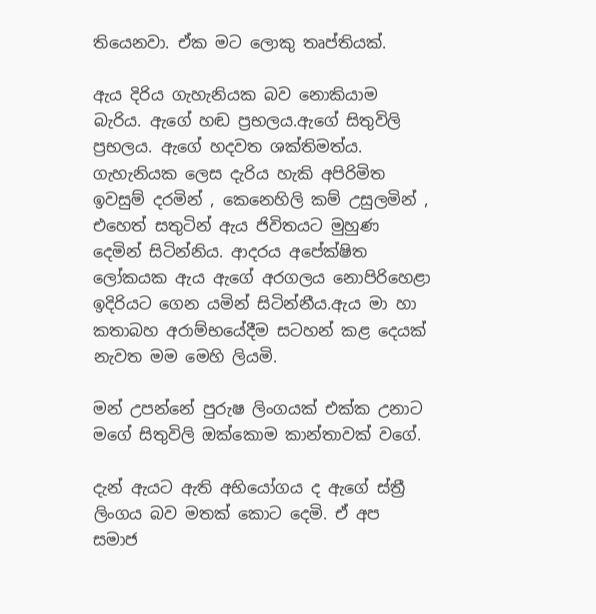තියෙනවා. ඒක මට ලොකු තෘප්තියක්.

ඇය දිරිය ගැහැනියක බව නොකියාම බැරිය. ඇගේ හඬ ප්‍රභලය.ඇගේ සිතුවිලි ප්‍රභලය. ඇගේ හදවත ශක්තිමත්ය. ගැහැනියක ලෙස දැරිය හැකි අපිරිමිත ඉවසුම් දරමින් , කෙනෙහිලි කම් උසුලමින් , එහෙත් සතුටින් ඇය ජිවිතයට මුහුණ දෙමින් සිටින්නිය. ආදරය අපේක්ෂිත ලෝකයක ඇය ඇගේ අරගලය නොපිරිහෙළා ඉදිරියට ගෙන යමින් සිටින්නීය.ඇය මා හා කතාබහ අරාම්භයේදීම සටහන් කළ දෙයක් නැවත මම මෙහි ලියමි.

මන් උපන්නේ පුරුෂ ලිංගයක් එක්ක උනාට මගේ සිතුවිලි ඔක්කොම කාන්තාවක් වගේ.

දැන් ඇයට ඇති අභියෝගය ද ඇගේ ස්ත්‍රී ලිංගය බව මතක් කොට දෙමි. ඒ අප සමාජ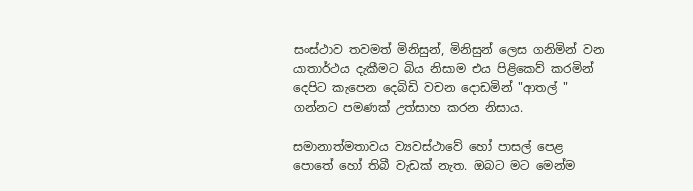සංස්ථාව තවමත් මිනිසුන්, මිනිසුන් ලෙස ගනිමින් වන යාතාර්ථය දැකීමට බිය නිසාම එය පිළිකෙව් කරමින් දෙපිට කැපෙන දෙබිඩි වචන දොඩමින් "ආතල් " ගන්නට පමණක් උත්සාහ කරන නිසාය.

සමානාත්මතාවය ව්‍යවස්ථාවේ හෝ පාසල් පෙළ පොතේ හෝ තිබී වැඩක් නැත. ඔබට මට මෙන්ම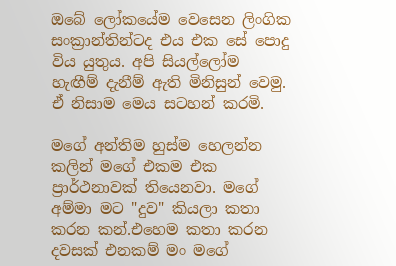ඔබේ ලෝකයේම වෙසෙන ලිංගික සංක්‍රාන්තින්ටද එය එක සේ පොදු විය යුතුය. අපි සියල්ලෝම හැඟීම් දැනීම් ඇති මිනිසුන් වෙමු. ඒ නිසාම මෙය සටහන් කරමි.

මගේ අන්තිම හුස්ම හෙලන්න කලින් මගේ එකම එක ප්‍රාර්ථනාවක් තියෙනවා. මගේ අම්මා මට "දුව" කියලා කතා කරන කන්.එහෙම කතා කරන දවසක් එනකම් මං මගේ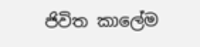ජිවිත කාලේම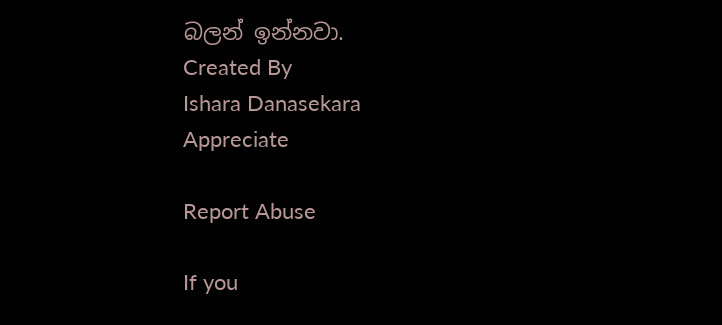බලන් ඉන්නවා.
Created By
Ishara Danasekara
Appreciate

Report Abuse

If you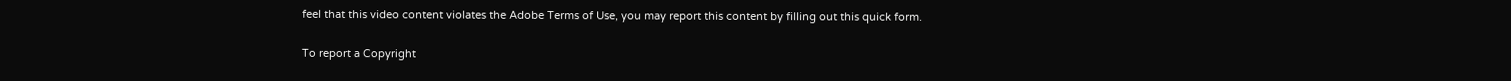feel that this video content violates the Adobe Terms of Use, you may report this content by filling out this quick form.

To report a Copyright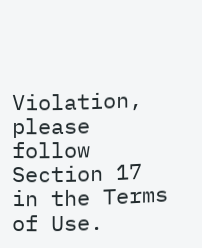Violation, please follow Section 17 in the Terms of Use.